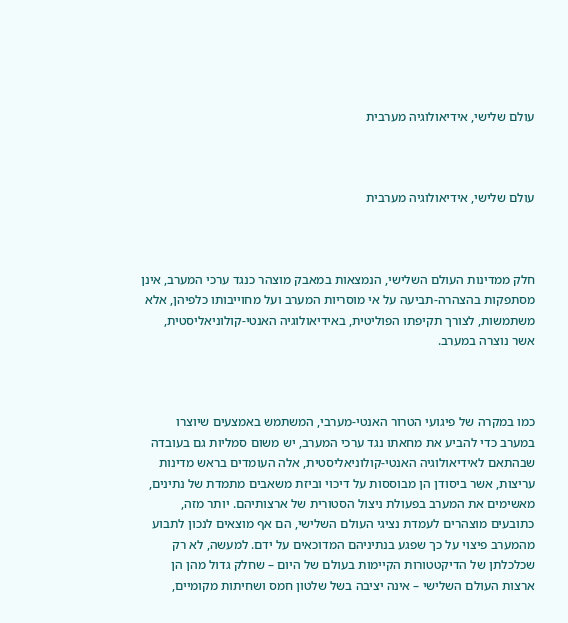עולם שלישי, אידיאולוגיה מערבית



עולם שלישי, אידיאולוגיה מערבית



חלק ממדינות העולם השלישי, הנמצאות במאבק מוצהר כנגד ערכי המערב, אינן מסתפקות בהצהרה-תביעה על אי מוסריות המערב ועל מחוייבותו כלפיהן, אלא משתמשות, לצורך תקיפתו הפוליטית, באידיאולוגיה האנטי-קולוניאליסטית, אשר נוצרה במערב.



כמו במקרה של פיגועי הטרור האנטי-מערבי, המשתמש באמצעים שיוצרו במערב כדי להביע את מחאתו נגד ערכי המערב, יש משום סמליות גם בעובדה שבהתאם לאידיאולוגיה האנטי-קולוניאליסטית, אלה העומדים בראש מדינות עריצות, אשר ביסודן הן מבוססות על דיכוי וביזת משאבים מתמדת של נתינים, מאשימים את המערב בפעולת ניצול הסטורית של ארצותיהם. יותר מזה, כתובעים מוצהרים לעמדת נציגי העולם השלישי, הם אף מוצאים לנכון לתבוע מהמערב פיצוי על כך שפגע בנתיניהם המדוכאים על ידם. למעשה, לא רק שכלכלתן של הדיקטטורות הקיימות בעולם של היום – שחלק גדול מהן הן ארצות העולם השלישי – אינה יציבה בשל שלטון חמס ושחיתות מקומיים,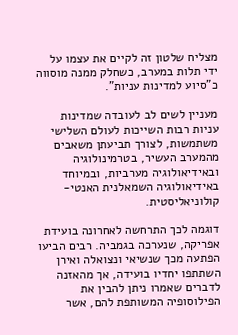מצליח שלטון זה לקיים את עצמו על ידי תלות במערב, כשחלק ממנה מוסווה כ"סיוע למדינות עניות".

מעניין לשים לב לעובדה שמדינות עניות רבות השייכות לעולם השלישי משתמשות, לצורך תביעתן משאבים מהמערב העשיר, בטרמינולוגיה ובאידיאולוגיה מערביות, ובמיוחד באידיאולוגיה השמאלנית האנטי-קולוניאליסטית.

דוגמה לכך התרחשה לאחרונה בועידת אפריקה, שנערכה בגמביה. רבים הביעו הפתעה מכך שנשיאי ונצואלה ואירן השתתפו יחדיו בועידה, אך מהאזנה לדברים שאמרו ניתן להבין את הפילוסופיה המשותפת להם, אשר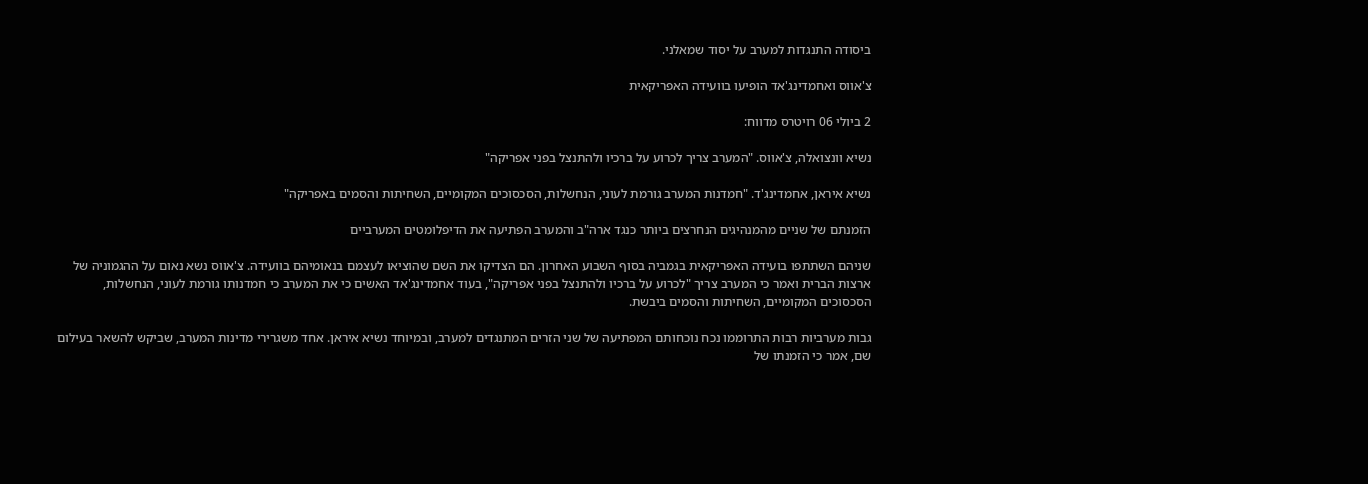ביסודה התנגדות למערב על יסוד שמאלני.

צ'אווס ואחמדינג'אד הופיעו בוועידה האפריקאית

2 ביולי 06 רויטרס מדווח:

נשיא וונצואלה, צ'אווס. "המערב צריך לכרוע על ברכיו ולהתנצל בפני אפריקה"

נשיא איראן, אחמדינג'ד. "חמדנות המערב גורמת לעוני, הנחשלות, הסכסוכים המקומיים, השחיתות והסמים באפריקה"

הזמנתם של שניים מהמנהיגים הנחרצים ביותר כנגד ארה"ב והמערב הפתיעה את הדיפלומטים המערביים

שניהם השתתפו בועידה האפריקאית בגמביה בסוף השבוע האחרון. הם הצדיקו את השם שהוציאו לעצמם בנאומיהם בוועידה. צ'אווס נשא נאום על ההגמוניה של ארצות הברית ואמר כי המערב צריך "לכרוע על ברכיו ולהתנצל בפני אפריקה", בעוד אחמדינג'אד האשים כי את המערב כי חמדנותו גורמת לעוני, הנחשלות, הסכסוכים המקומיים, השחיתות והסמים ביבשת.

גבות מערביות רבות התרוממו נכח נוכחותם המפתיעה של שני הזרים המתנגדים למערב, ובמיוחד נשיא איראן. אחד משגרירי מדינות המערב, שביקש להשאר בעילום שם, אמר כי הזמנתו של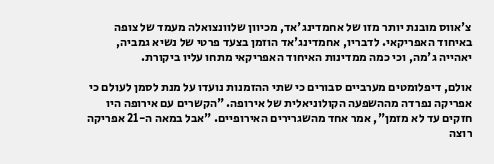צ'אווס מובנת יותר מזו של אחמדינג'אד, מכיוון שלוונצואלה מעמד של צופה באיחוד האפריקאי. לדבריו, אחמדינג'אד הוזמן בצעד פרטי של נשיא גמביה, יאהייה ג'מה, וכי כמה ממדינות האיחוד האפריקאי מתחו עליו ביקורת.

אולם, דיפלומטים מערביים סבורים כי שתי ההזמנות נועדו על מנת לסמן לעולם כי אפריקה נפרדה מההשפעה הקולוניאלית של אירופה. "הקשרים עם אירופה היו חזקים עד לא מזמן", אמר אחד מהשגרירים האירופיים. "אבל במאה ה-21 אפריקה רוצה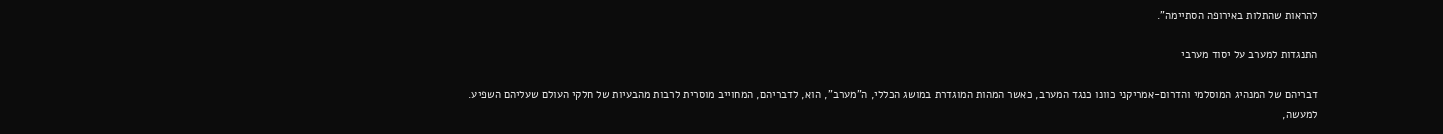להראות שהתלות באירופה הסתיימה".

התנגדות למערב על יסוד מערבי

דבריהם של המנהיג המוסלמי והדרום-אמריקני כוונו כנגד המערב, כאשר המהות המוגדרת במושג הכללי, ה"מערב", הוא, לדבריהם, המחוייב מוסרית לרבות מהבעיות של חלקי העולם שעליהם השפיע. למעשה,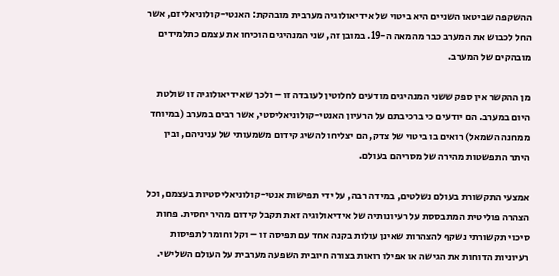ההשקפה שביטאו השניים היא ביטוי של אידיאולוגיה מערבית מובהקת: האנטי-קולוניאליזם, אשר החל לכבוש את המערב כבר מהמאה ה-19. במובן זה, שני המנהיגים הוכיחו את עצמם כתלמידים מובהקים של המערב.

מן ההקשר אין ספק ששני המנהיגים מודעים לחלוטין לעובדה זו – ולכך שאידיאולוגיה זו שולטת היום במערב. הם יודעים כי ברכיבתם על הרעיון האנטי-קולוניאליסטי, אשר רבים במערב (במיוחד ממחנה השמאל) רואים בו ביטוי של צדק, הם יצליחו להשיג קידום משמעותי של עניניהם, ובין היתר התפשטות מהירה של מסריהם בעולם.

אמצעי התקשורת בעולם נשלטים, במידה רבה, על ידי תפישות אנטי-קולוניאליסטיות בעצמם, וכל הצהרה פוליטית המתבססת על רעיונותיה של אידיאולוגיה זאת תקבל קידום מהיר יחסית. פחות סיכוי תקשורתי נשקף להצהרות שאינן עולות בקנה אחד עם תפיסה זו – וקל וחומר לתפיסות רעיוניות הדוחות את הגישה או אפילו רואות בצורה חיובית השפעה מערבית על העולם השלישי.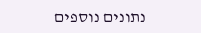נתונים נוספים